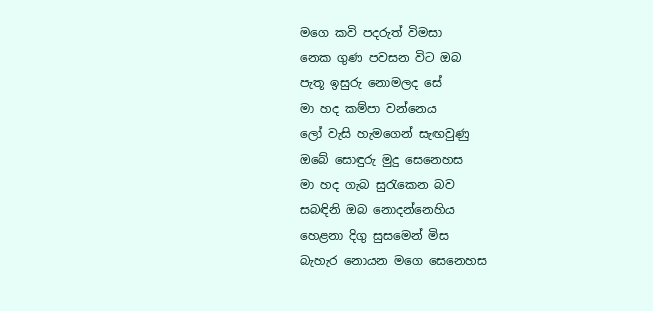මගෙ කවි පදරුත් විමසා
නෙක ගුණ පවසන විට ඔබ
පැතූ ඉසුරු නොමලද සේ
මා හද කම්පා වන්නෙය
ලෝ වැසි හැමගෙන් සැඟවුණු
ඔබේ සොඳුරු මුදු සෙනෙහස
මා හද ගැබ සුරැකෙන බව
සබඳිනි ඔබ නොදන්නෙහිය
හෙළනා දිගු සුසමෙන් මිස
බැහැර නොයන මගෙ සෙනෙහස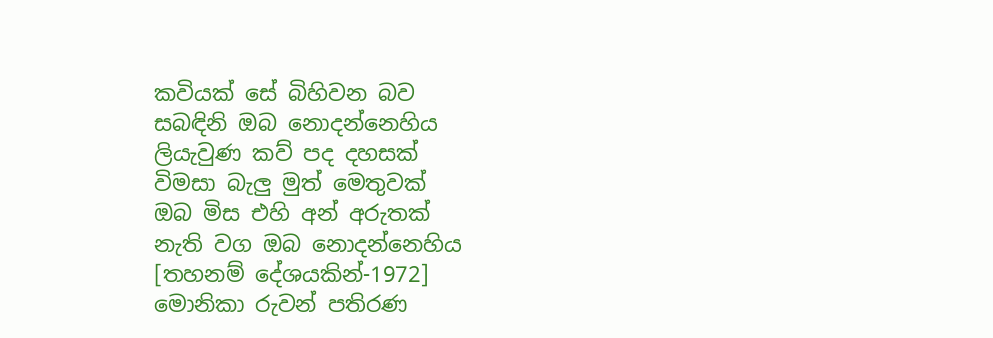කවියක් සේ බිහිවන බව
සබඳිනි ඔබ නොදන්නෙහිය
ලියැවුණ කව් පද දහසක්
විමසා බැලු මුත් මෙතුවක්
ඔබ මිස එහි අන් අරුතක්
නැති වග ඔබ නොදන්නෙහිය
[තහනම් දේශයකින්-1972]
මොනිකා රුවන් පතිරණ